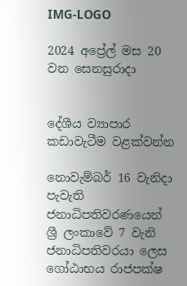IMG-LOGO

2024 අප්‍රේල් මස 20 වන සෙනසුරාදා


දේශීය ව්‍යාපාර කඩාවැටීම වළක්වන්න

නොවැම්බර් 16 වැනිද‌ා පැවැති ජනාධිපතිවරණයෙන් ශ්‍රී ලංකාවේ 7 වැනි ජනාධිපතිවරයා ලෙස ගෝඨාභය රාජපක්ෂ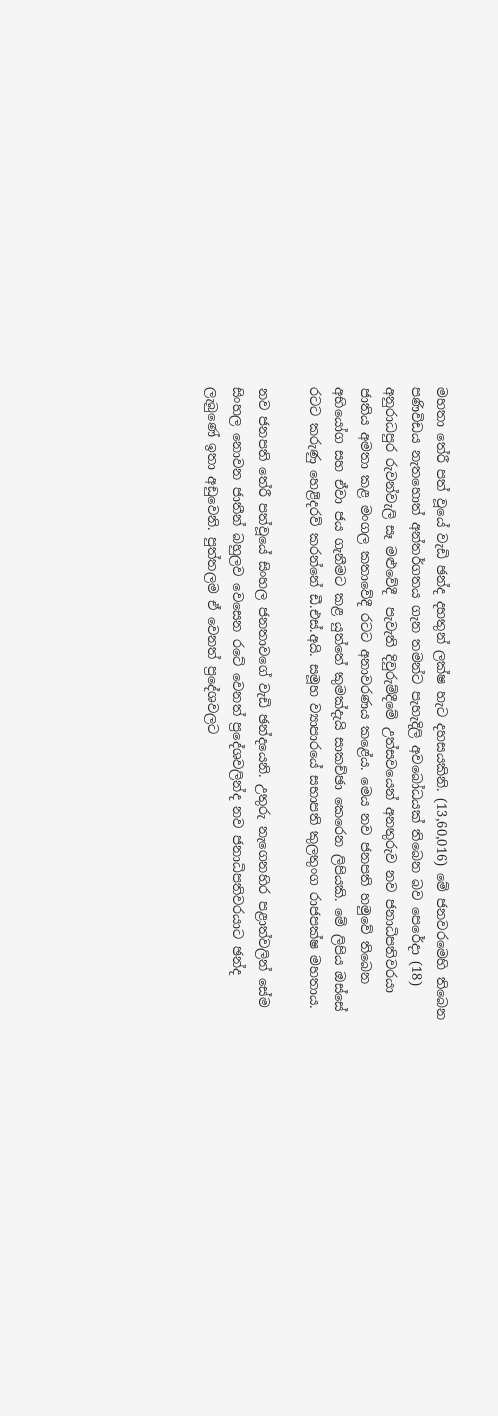මහතා තේරී පත් වූයේ වැඩි ඡන්ද දහතුන් ලක්ෂ හැට ද‌හසයකිනි. (13,60,016) මේ ජනවරමෙහි තිබෙන පණිවිඩය නැතහොත් අන්තර්ගතය ගැන තමන්ට පැහැදිලි අවබෝධයක් තිබෙන බව පෙරේදා (18) අනුරාධපුර රුවන්වැලි සෑ මළුවේදී  පැවැති දිවුරුම්දීමේ උත්සවයෙන් අනතුරුව නව ජනාධිපතිවරයා ජාතිය අමතා කළ මංගල කතාවේදී රටට අනාවරණය කළේය. මෙය නව ජනපති හමුවේ තිබෙන අභියෝග සහ ඒවා ජය ගැනීමට කළ යුත්තේ කුමක්දැයි සාකච්ඡා කෙරෙන ලිපියකි. මේ ලිපිය ඔස්සේ රටට කරුණු හෙළිදරව් කරන්නේ ඩී.එස්.අයි. සමූහ ව්‍යාපාරයේ සභාපති කුලතුංග රාජපක්ෂ මහතාය.

නව ජනපති තේරී පත්වූයේ සිංහල ජනතාවගේ වැඩි ඡන්දයෙනි. උතුරු නැගෙනහිර පළාත්වලින් සේම සිංහල නොවන ජාතීන් බහුලව වෙසෙන රටේ වෙනත් ප්‍රදේශවලින්ද නව ජනාධිපතිවරයාට ඡන්ද ලැබුණේ ඉතා අඩුවෙනි. පුත්තලම ඒ වෙනත් ප්‍රදේශවලට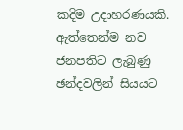කදිම උද‌ාහරණයකි. ඇත්තෙන්ම නව ජනපතිට ලැබුණු ඡන්දවලින් සියයට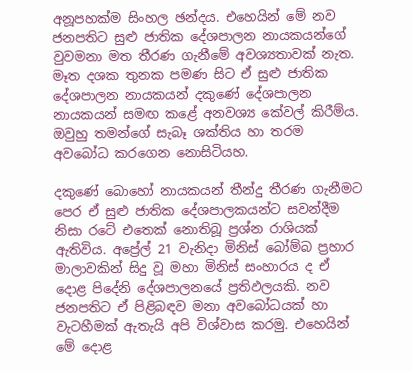අනූපහක්ම සිංහල ඡන්දය. එහෙයින් මේ නව ජනපතිට සුළු ජාතික දේශපාලන නායකයන්ගේ වුවමනා මත තීරණ ගැනීමේ අවශ්‍යතාවක් නැත. මෑත දශක තුනක පමණ සිට ඒ සුළු ජාතික දේශපාලන නායකයන් දකුණේ දේශපාලන නායකයන් සමඟ කළේ අනවශ්‍ය කේවල් කිරීම්ය. ඔවුහු තමන්ගේ සැබෑ ශක්තිය හා තරම අවබෝධ කරගෙන නොසිටියහ.

දකුණේ බොහෝ නායකයන් තීන්දු තීරණ ගැනීමට පෙර ඒ සුළු ජාතික දේශපාලකයන්ට සවන්දීම නිසා රටේ එතෙක් නොතිබූ ප්‍රශ්න රාශියක් ඇතිවිය. අප්‍රේල් 21 වැනිද‌ා මිනිස් බෝම්බ ප්‍රහාර මාලාවකින් සිදු වූ මහා මිනිස් සංහාරය ද ඒ දොළ පිදේනි දේශපාලනයේ ප්‍රතිඵලයකි. නව ජනපතිට ඒ පිළිබඳව මනා අවබෝධයක් හා වැටහීමක් ඇතැයි අපි විශ්වාස කරමු. එහෙයින් මේ දොළ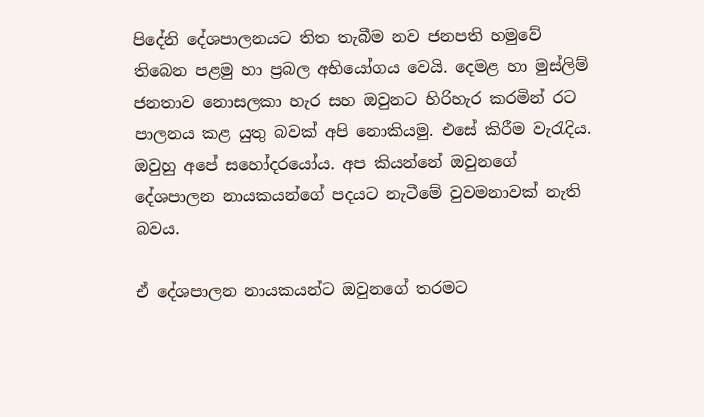පිදේනි දේශපාලනයට තිත තැබීම නව ජනපති හමුවේ තිබෙන පළමු හා ප්‍රබල අභියෝගය වෙයි. දෙමළ හා මුස්ලිම් ජනතාව නොසලකා හැර සහ ඔවුනට හිරිහැර කරමින් රට පාලනය කළ යුතු බවක් අපි නොකියමු. එසේ කිරීම වැරැදිය. ඔවුහු අපේ සහෝදරයෝය. අප කියන්නේ ඔවුනගේ දේශපාලන නායකයන්ගේ පදයට නැටීමේ වුවමනාවක් නැති බවය.

ඒ දේශපාලන නායකයන්ට ඔවුනගේ තරමට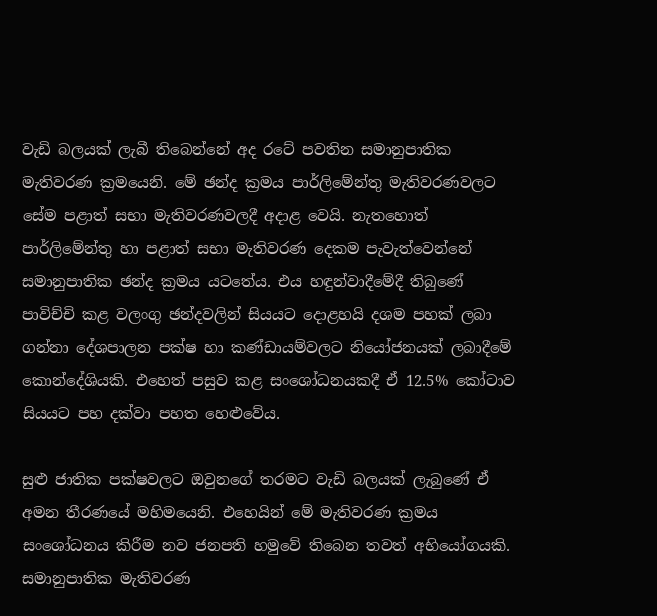වැඩි බලයක් ලැබී තිබෙන්නේ අද රටේ පවතින සමානුපාතික මැතිවරණ ක්‍රමයෙනි. මේ ඡන්ද ක්‍රමය පාර්ලිමේන්තු මැතිවරණවලට සේම පළාත් සභා මැතිවරණවලදී අද‌ාළ වෙයි. නැතහොත් පාර්ලිමේන්තු හා පළාත් සභා මැතිවරණ දෙකම පැවැත්වෙන්නේ සමානුපාතික ඡන්ද ක්‍රමය යටතේය. එය හඳුන්වාදීමේදී තිබුණේ පාවිච්චි කළ වලංගු ඡන්දවලින් සියයට දොළහයි දශම පහක් ලබා ගන්නා දේශපාලන පක්ෂ හා කණ්ඩායම්වලට නියෝජනයක් ලබාදීමේ කොන්දේශියකි. එහෙත් පසුව කළ සංශෝධනයකදී ඒ 12.5% කෝටාව සියයට පහ දක්වා පහත හෙළුවේය.

සුළු ජාතික පක්ෂවලට ඔවුනගේ තරමට වැඩි බලයක් ලැබුණේ ඒ අමන තීරණයේ මහිමයෙනි. එහෙයින් මේ මැතිවරණ ක්‍රමය සංශෝධනය කිරීම නව ජනපති හමුවේ තිබෙන තවත් අභියෝගයකි. සමානුපාතික මැතිවරණ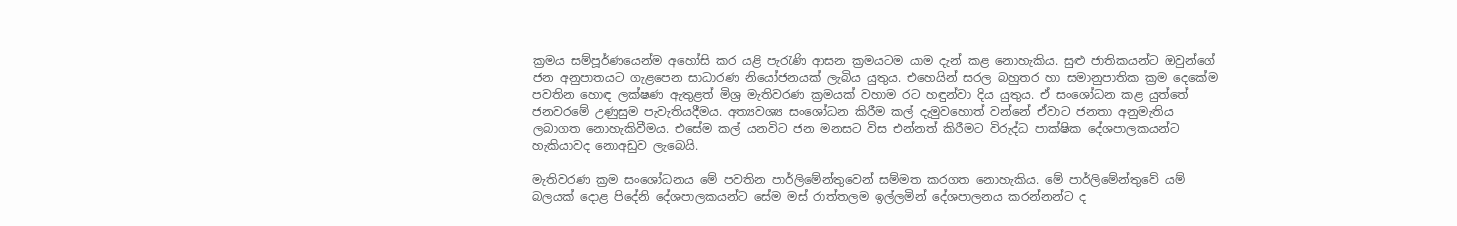ක්‍රමය සම්පූර්ණයෙන්ම අහෝසි කර යළි පැරැණි ආසන ක්‍රමයටම යාම දැන් කළ නොහැකිය. සුළු ජාතිකයන්ට ඔවුන්ගේ ජන අනුපාතයට ගැළපෙන සාධාරණ නියෝජනයක් ලැබිය යුතුය. එහෙයින් සරල බහුතර හා සමානුපාතික ක්‍රම දෙකේම පවතින හොඳ ලක්ෂණ ඇතුළත් මිශ්‍ර මැතිවරණ ක්‍රමයක් වහාම රට හඳුන්වා දිය යුතුය. ඒ සංශෝධන කළ යුත්තේ ජනවරමේ උණුසුම පැවැතියදීමය. අත්‍යවශ්‍ය සංශෝධන කිරීම කල් දැමුවහොත් වන්නේ ඒවාට ජනතා අනුමැතිය ලබාගත නොහැකිවීමය. එසේම කල් යනවිට ජන මනසට විස එන්නත් කිරීමට විරුද්ධ පාක්ෂික දේශපාලකයන්ට හැකියාවද නොඅඩුව ලැබෙයි.

මැතිවරණ ක්‍රම සංශෝධනය මේ පවතින පාර්ලිමේන්තුවෙන් සම්මත කරගත නොහැකිය. මේ පාර්ලිමේන්තුවේ යම් බලයක් දොළ පිදේනි දේශපාලකයන්ට සේම මස් රාත්තලම ඉල්ලමින් දේශපාලනය කරන්නන්ට ද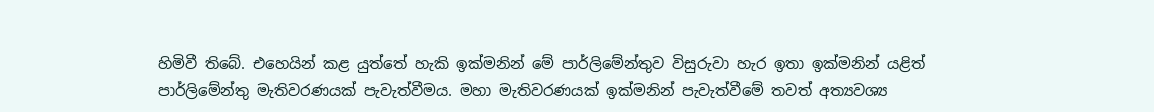හිමිවී තිබේ. එහෙයින් කළ යුත්තේ හැකි ඉක්මනින් මේ පාර්ලිමේන්තුව විසුරුවා හැර ඉතා ඉක්මනින් යළිත් පාර්ලිමේන්තු මැතිවරණයක් පැවැත්වීමය. මහා මැතිවරණයක් ඉක්මනින් පැවැත්වීමේ තවත් අත්‍යවශ්‍ය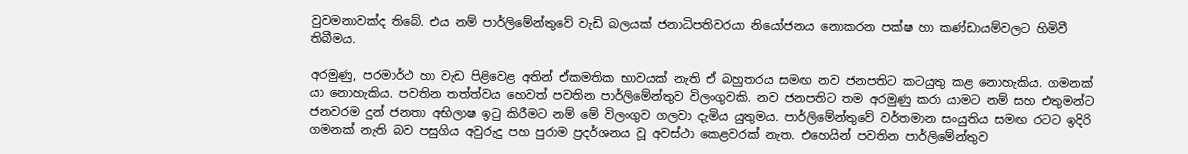වුවමනාවක්ද තිබේ. එය නම් පාර්ලිමේන්තුවේ වැඩි බලයක් ජනාධිපතිවරයා නියෝජනය නොකරන පක්ෂ හා කණ්ඩායම්වලට හිමිවී තිබීමය.

අරමුණු, පරමාර්ථ හා වැඩ පිළිවෙළ අතින් ඒකමතික භාවයක් නැති ඒ බහුතරය සමඟ නව ජනපතිට කටයුතු කළ නොහැකිය. ගමනක් යා නොහැකිය. පවතින තත්ත්වය හෙවත් පවතින පාර්ලිමේන්තුව විලංගුවකි. නව ජනපතිට තම අරමුණු කරා යාමට නම් සහ එතුමන්ට ජනවරම දුන් ජනතා අභිලාෂ ඉටු කිරීමට නම් මේ විලංගුව ගලවා දැමිය යුතුමය. පාර්ලිමේන්තුවේ වර්තමාන සංයුතිය සමඟ රටට ඉදිරි ගමනක් නැති බව පසුගිය අවුරුදු පහ පුරාම ප්‍රදර්ශනය වූ අවස්ථා කෙළවරක් නැත. එහෙයින් පවතින පාර්ලිමේන්තුව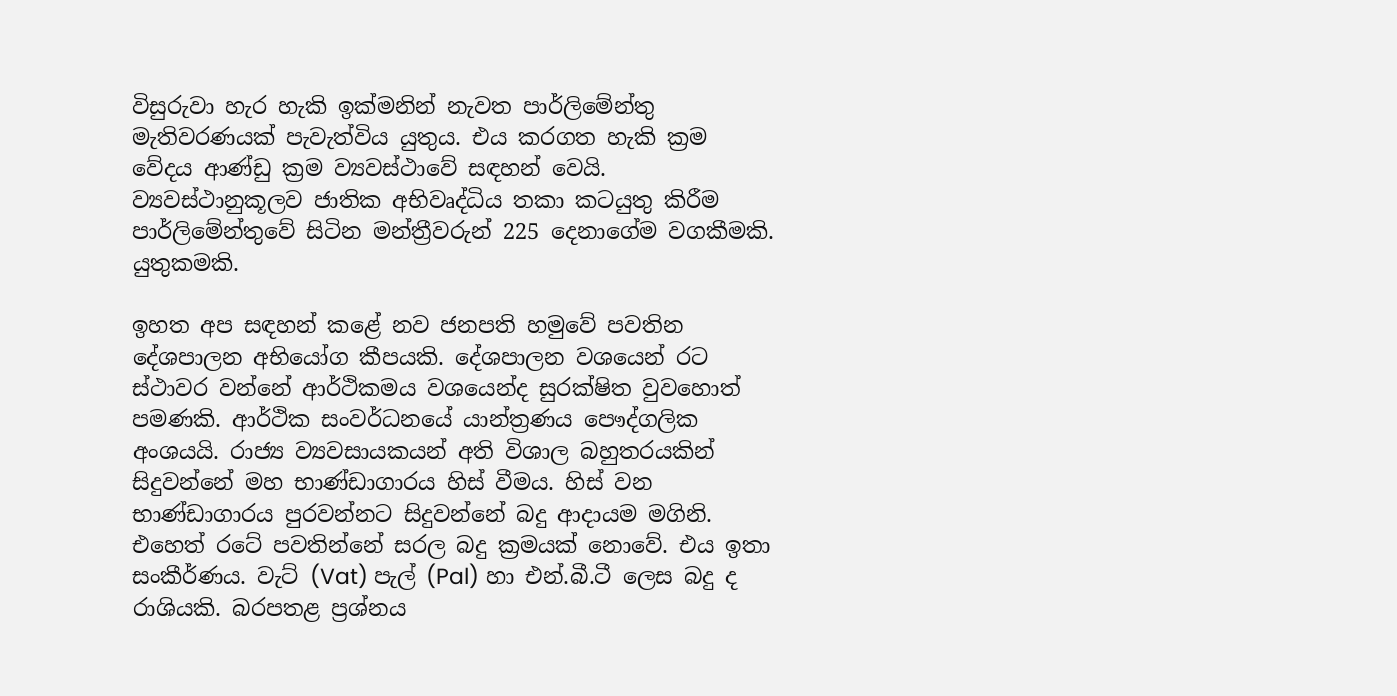විසුරුවා හැර හැකි ඉක්මනින් නැවත පාර්ලිමේන්තු මැතිවරණයක් පැවැත්විය යුතුය. එය කරගත හැකි ක්‍රම වේදය ආණ්ඩු ක්‍රම ව්‍යවස්ථාවේ සඳහන් වෙයි. ව්‍යවස්ථානුකූලව ජාතික අභිවෘද්ධිය තකා කටයුතු කිරීම පාර්ලිමේන්තුවේ සිටින මන්ත්‍රීවරුන් 225 දෙනාගේම වගකීමකි. යුතුකමකි.

ඉහත අප සඳහන් කළේ නව ජනපති හමුවේ පවතින දේශපාලන අභියෝග කීපයකි. දේශපාලන වශයෙන් රට ස්ථාවර වන්නේ ආර්ථිකමය වශයෙන්ද සුරක්ෂිත වුවහොත් පමණකි. ආර්ථික සංවර්ධනයේ යාන්ත්‍රණය පෞද්ගලික අංශයයි. රාජ්‍ය ව්‍යවසායකයන් අති විශාල බහුතරයකින් සිදුවන්නේ මහ භාණ්ඩාගාරය හිස් වීමය. හිස් වන භාණ්ඩාගාරය පුරවන්නට සිදුවන්නේ බදු ආද‌ායම මගිනි. එහෙත් රටේ පවතින්නේ සරල බදු ක්‍රමයක් නොවේ. එය ඉතා සංකීර්ණය. වැට් (Vat) පැල් (Pal) හා එන්.බී.ටී ලෙස බදු ද රාශියකි. බරපතළ ප්‍රශ්නය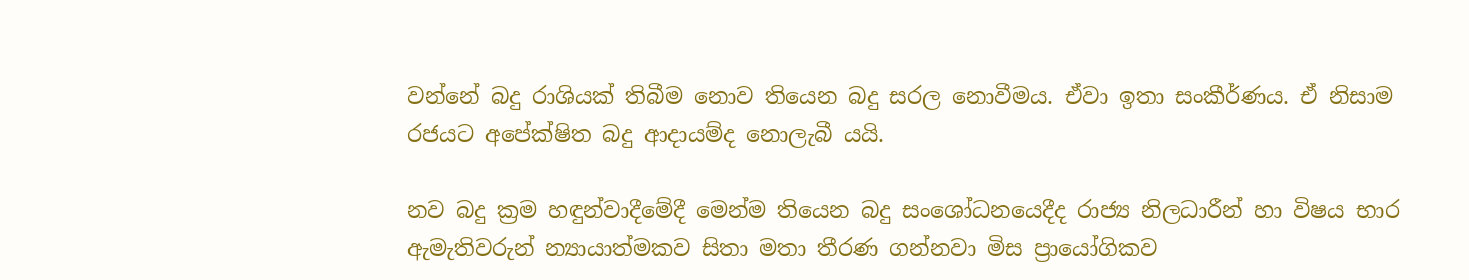වන්නේ බදු රාශියක් තිබීම නොව තියෙන බදු සරල නොවීමය. ඒවා ඉතා සංකීර්ණය. ඒ නිසාම රජයට අපේක්ෂිත බදු ආද‌ායම්ද නොලැබී යයි.

නව බදු ක්‍රම හඳුන්වාදීමේදී මෙන්ම තියෙන බදු සංශෝධනයෙදීද රාජ්‍ය නිලධාරීන් හා විෂය භාර ඇමැතිවරුන් න්‍යායාත්මකව සිතා මතා තීරණ ගන්නවා මිස ප්‍රායෝගිකව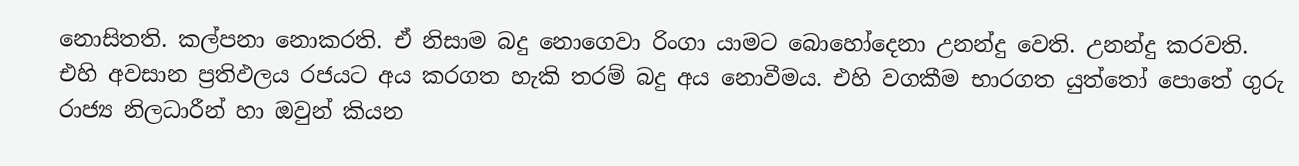නොසිතති. කල්පනා නොකරති. ඒ නිසාම බදු නොගෙවා රිංගා යාමට බොහෝදෙනා උනන්දු වෙති. උනන්දු කරවති. එහි අවසාන ප්‍රතිඵලය රජයට අය කරගත හැකි තරම් බදු අය නොවීමය. එහි වගකීම භාරගත යුත්තෝ පොතේ ගුරු රාජ්‍ය නිලධාරීන් හා ඔවුන් කියන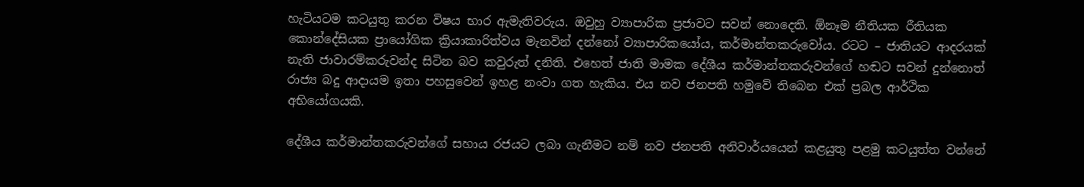හැටියටම කටයුතු කරන විෂය භාර ඇමැතිවරුය. ඔවුහු ව්‍යාපාරික ප්‍රජාවට සවන් නොදෙති. ඕනෑම නීතියක රීතියක කොන්දේසියක ප්‍රායෝගික ක්‍රියාකාරිත්වය මැනවින් දන්නෝ ව්‍යාපාරිකයෝය, කර්මාන්තකරුවෝය. රටට – ජාතියට ආදරයක් නැති ජාවාරම්කරුවන්ද සිටින බව කවුරුත් දනිති. එහෙත් ජාති මාමක දේශීය කර්මාන්තකරුවන්ගේ හඬට සවන් දුන්නොත් රාජ්‍ය බදු ආද‌ායම ඉතා පහසුවෙන් ඉහළ නංවා ගත හැකිය. එය නව ජනපති හමුවේ තිබෙන එක් ප්‍රබල ආර්ථික අභියෝගයකි.

දේශීය කර්මාන්තකරුවන්ගේ සහාය රජයට ලබා ගැනීමට නම් නව ජනපති අනිවාර්යයෙන් කළයුතු පළමු කටයුත්ත වන්නේ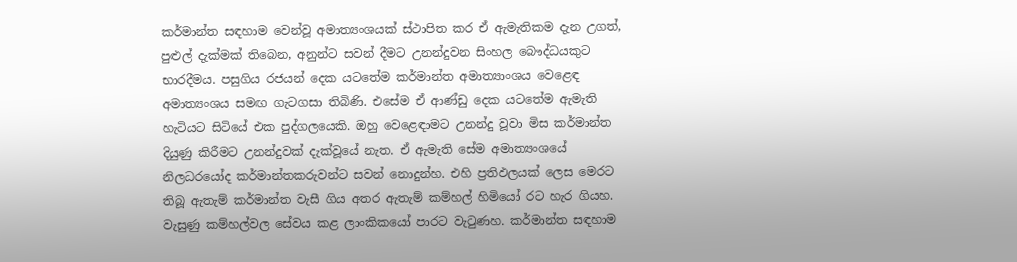කර්මාන්ත සඳහාම වෙන්වූ අමාත්‍යංශයක් ස්ථාපිත කර ඒ ඇමැතිකම දැන උගත්, පුළුල් දැක්මක් තිබෙන, අනුන්ට සවන් දීමට උනන්දුවන සිංහල බෞද්ධයකුට භාරදීමය. පසුගිය රජයන් දෙක යටතේම කර්මාන්ත අමාත්‍යාංශය වෙළෙඳ අමාත්‍යංශය සමඟ ගැටගසා තිබිණි. එසේම ඒ ආණ්ඩු දෙක යටතේම ඇමැති හැටියට සිටියේ එක පුද්ගලයෙකි. ඔහු වෙළෙඳ‌ාමට උනන්දු වූවා මිස කර්මාන්ත දියුණු කිරීමට උනන්දුවක් දැක්වූයේ නැත. ඒ ඇමැති සේම අමාත්‍යංශයේ නිලධරයෝද කර්මාන්තකරුවන්ට සවන් නොදුන්හ. එහි ප්‍රතිඵලයක් ලෙස මෙරට තිබූ ඇතැම් කර්මාන්ත වැසී ගිය අතර ඇතැම් කම්හල් හිමියෝ රට හැර ගියහ. වැසුණු කම්හල්වල සේවය කළ ලාංකිකයෝ පාරට වැටුණහ. කර්මාන්ත සඳහාම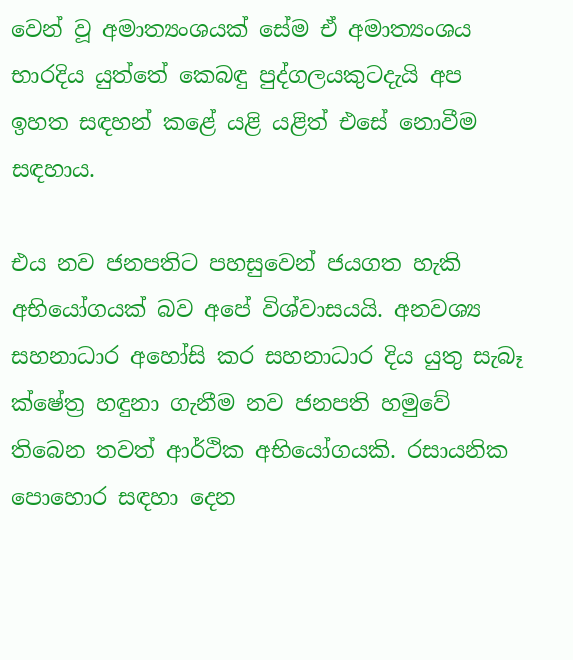වෙන් වූ අමාත්‍යංශයක් සේම ඒ අමාත්‍යංශය භාරදිය යුත්තේ කෙබඳු පුද්ගලයකුටදැයි අප ඉහත සඳහන් කළේ යළි යළිත් එසේ නොවීම සඳහාය.

එය නව ජනපතිට පහසුවෙන් ජයගත හැකි අභියෝගයක් බව අපේ විශ්වාසයයි. අනවශ්‍ය සහනාධාර අහෝසි කර සහනාධාර දිය යුතු සැබෑ ක්ෂේත්‍ර හඳුනා ගැනීම නව ජනපති හමුවේ තිබෙන තවත් ආර්ථික අභියෝගයකි. රසායනික පොහොර සඳහා දෙන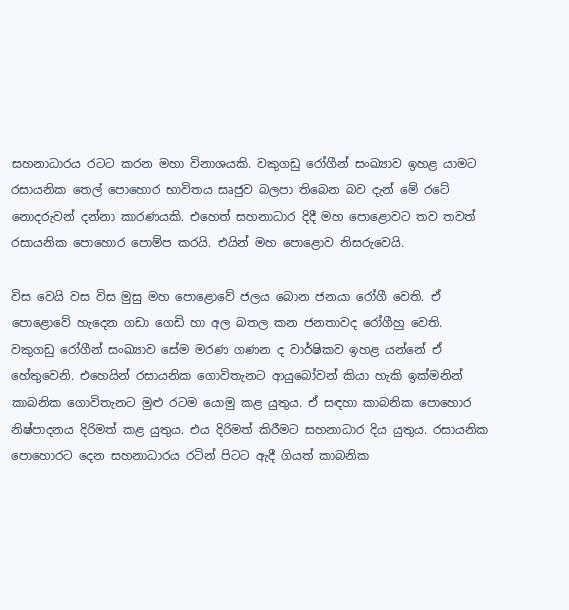සහනාධාරය රටට කරන මහා විනාශයකි. වකුගඩු රෝගීන් සංඛ්‍යාව ඉහළ යාමට රසායනික තෙල් පොහොර භාවිතය සෘජුව බලපා තිබෙන බව දැන් මේ රටේ නොදරුවන් දන්නා කාරණයකි. එහෙත් සහනාධාර දිදී මහ පොළොවට තව තවත් රසායනික පොහොර පොම්ප කරයි. එයින් මහ පොළොව නිසරුවෙයි.

විස වෙයි වස විස මුසු මහ පොළොවේ ජලය බොන ජනයා රෝගී වෙති. ඒ පොළොවේ හැදෙන ගඩා ගෙඩි හා අල බතල කන ජනතාවද රෝගීහු වෙති. වකුගඩු රෝගීන් සංඛ්‍යාව සේම මරණ ගණන ද වාර්ෂිකව ඉහළ යන්නේ ඒ හේතුවෙනි. එහෙයින් රසායනික ගොවිතැනට ආයුබෝවන් කියා හැකි ඉක්මනින් කාබනික ගොවිතැනට මුළු රටම යොමු කළ යුතුය. ඒ සඳහා කාබනික පොහොර නිෂ්පාදනය දිරිමත් කළ යුතුය. එය දිරිමත් කිරීමට සහනාධාර දිය යුතුය. රසායනික පොහොරට දෙන සහනාධාරය රටින් පිටට ඇදී ගියත් කාබනික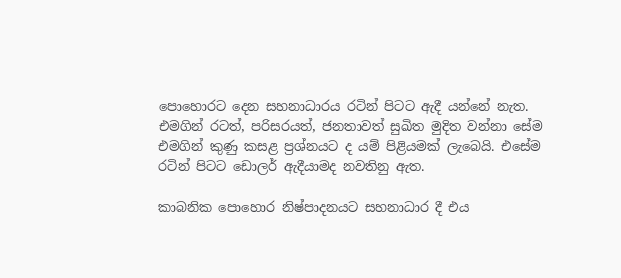පොහොරට දෙන සහනාධාරය රටින් පිටට ඇදී යන්නේ නැත. එමගින් රටත්, පරිසරයත්, ජනතාවත් සුඛිත මුදිත වන්නා සේම එමගින් කුණු කසළ ප්‍රශ්නයට ද යම් පිළියමක් ලැබෙයි. එසේම රටින් පිටට ඩොලර් ඇදීයාමද නවතිනු ඇත.

කාබනික පොහොර නිෂ්පාදනයට සහනාධාර දී එය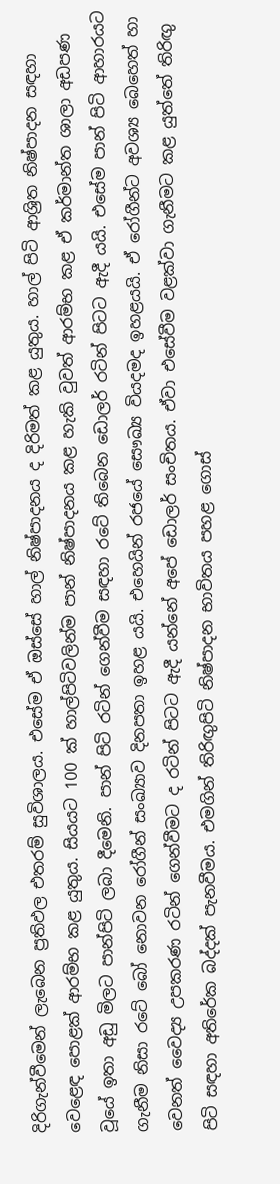දිරිගැන්වීමෙන් ලැබෙන ප්‍රතිඵල එතරම් සුවිශාලය. එසේම ඒ ඔස්සේ හාල් නිෂ්පාදනය ද දිරිමත් කළ යුතුය. හාල් පිටි ආශ්‍රිත නිෂ්පාදන සඳහා වෙළෙඳ පොළක් ආරම්භ කළ යුතුය. සියයට 100 ක් හාල්පිටිවලින්ම පාන් නිෂ්පාදනය කළ හැකි වුවත් ආරම්භ කළ ඒ කර්මාන්ත ශාලා අඩපණ වූයේ ඉතා අඩු මිලට පාන්පිටි ලබා දීමෙනි. පාන් පිටි රටින් ගෙන්වීම සඳහා රටේ තිබෙන ඩොලර් රටින් පිටට ඇදී යයි. එසේම පාන් පිටි ආහාරයට ගැනීම නිසා රටේ බෝ නොවන රෝගීන් සංඛ්‍යාව දිනපතා ඉහළ යයි. එහෙයින් රජයේ සෞඛ්‍ය වියදමද ඉහළයයි. ඒ රෝගීන්ට අවශ්‍ය බෙහෙත් හා වෙනත් වෛද්‍ය උපකරණ රටින් ගෙන්වීමට ද රටින් පිටට ඇදී යන්නේ අපේ ඩොලර් සංචිතය. ඒවා එසේවීම වළක්වා ගැනීමට කළ යුත්තේ තිරිඟු පිටි සඳහා අතිරේක බද්දක් පැනවීමය. එමගින් තිරිඟුපිටි නිෂ්පාදන භාවිතය පහළ ගොස්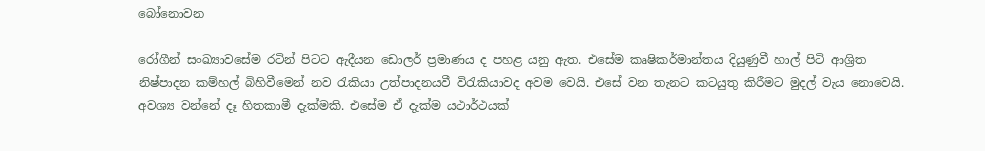බෝනොවන

රෝගීන් සංඛ්‍යාවසේම රටින් පිටට ඇදීයන ඩොලර් ප්‍රමාණය ද පහළ යනු ඇත. එසේම කෘෂිකර්මාන්තය දියුණුවී හාල් පිටි ආශ්‍රිත නිෂ්පාදන කම්හල් බිහිවීමෙන් නව රැකියා උත්පාදනයවී විරැකියාවද අවම වෙයි. එසේ වන තැනට කටයුතු කිරීමට මුදල් වැය නොවෙයි. අවශ්‍ය වන්නේ දෑ හිතකාමී දැක්මකි. එසේම ඒ දැක්ම යථාර්ථයක්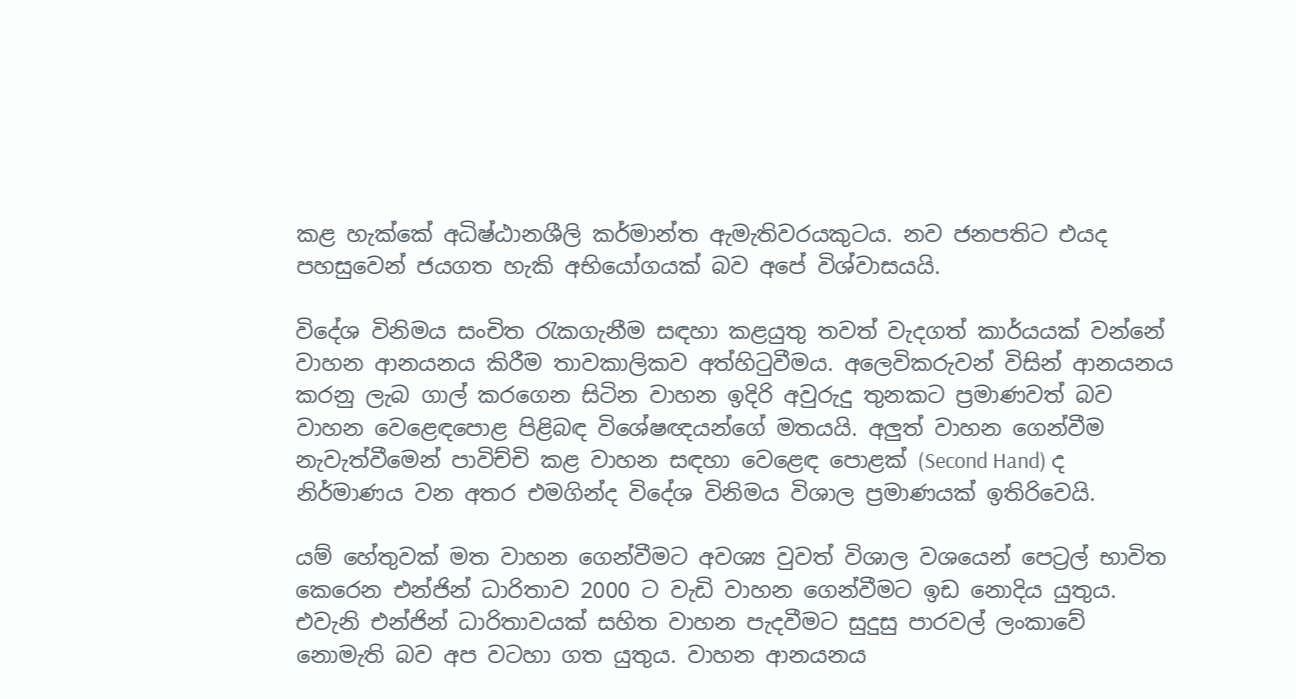කළ හැක්කේ අධිෂ්ඨානශීලි කර්මාන්ත ඇමැතිවරයකුටය. නව ජනපතිට එයද පහසුවෙන් ජයගත හැකි අභියෝගයක් බව අපේ විශ්වාසයයි.

විදේශ විනිමය සංචිත රැකගැනීම සඳහා කළයුතු තවත් වැදගත් කාර්යයක් වන්නේ වාහන ආනයනය කිරීම තාවකාලිකව අත්හිටුවීමය. අලෙවිකරුවන් විසින් ආනයනය කරනු ලැබ ගාල් කරගෙන සිටින වාහන ඉදිරි අවුරුදු තුනකට ප්‍රමාණවත් බව වාහන වෙළෙඳපොළ පිළිබඳ විශේෂඥයන්ගේ මතයයි. අලුත් වාහන ගෙන්වීම නැවැත්වීමෙන් පාවිච්චි කළ වාහන සඳහා වෙළෙඳ පොළක් (Second Hand) ද නිර්මාණය වන අතර එමගින්ද විදේශ විනිමය විශාල ප්‍රමාණයක් ඉතිරිවෙයි.

යම් හේතුවක් මත වාහන ගෙන්වීමට අවශ්‍ය වුවත් විශාල වශයෙන් පෙට්‍රල් භාවිත කෙරෙන එන්ජින් ධාරිතාව 2000 ට වැඩි වාහන ගෙන්වීමට ඉඩ නොදිය යුතුය. එවැනි එන්ජින් ධාරිතාවයක් සහිත වාහන පැදවීමට සුදුසු පාරවල් ලංකාවේ නොමැති බව අප වටහා ගත යුතුය. වාහන ආනයනය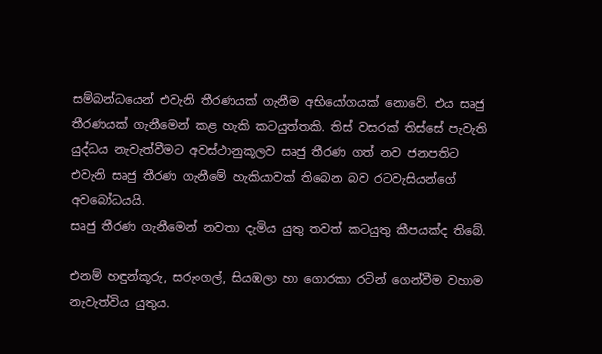සම්බන්ධයෙන් එවැනි තීරණයක් ගැනීම අභියෝගයක් නොවේ. එය සෘජු තීරණයක් ගැනීමෙන් කළ හැකි කටයුත්තකි. තිස් වසරක් තිස්සේ පැවැති යුද්ධය නැවැත්වීමට අවස්ථානුකූලව සෘජු තීරණ ගත් නව ජනපතිට එවැනි සෘජු තීරණ ගැනීමේ හැකියාවක් තිබෙන බව රටවැසියන්ගේ අවබෝධයයි.
සෘජු තීරණ ගැනීමෙන් නවතා දැමිය යුතු තවත් කටයුතු කීපයක්ද තිබේ.

එනම් හඳුන්කූරු, සරුංගල්, සියඹලා හා ගොරකා රටින් ගෙන්වීම වහාම නැවැත්විය යුතුය.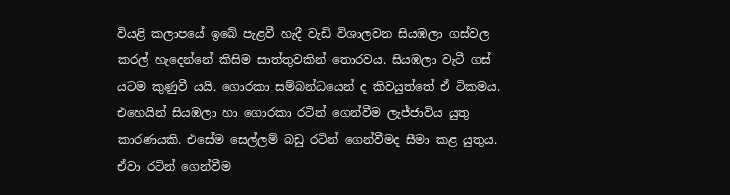වියළි කලාපයේ ඉබේ පැළවී හැදී වැඩි විශාලවන සියඹලා ගස්වල කරල් හැදෙන්නේ කිසිම සාත්තුවකින් තොරවය. සියඹලා වැටී ගස් යටම කුණුවී යයි. ගොරකා සම්බන්ධයෙන් ද කිවයුත්තේ ඒ ටිකමය. එහෙයින් සියඹලා හා ගොරකා රටින් ගෙන්වීම ලැජ්ජාවිය යුතු කාරණයකි. එසේම සෙල්ලම් බඩු රටින් ගෙන්වීමද සීමා කළ යුතුය. ඒවා රටින් ගෙන්වීම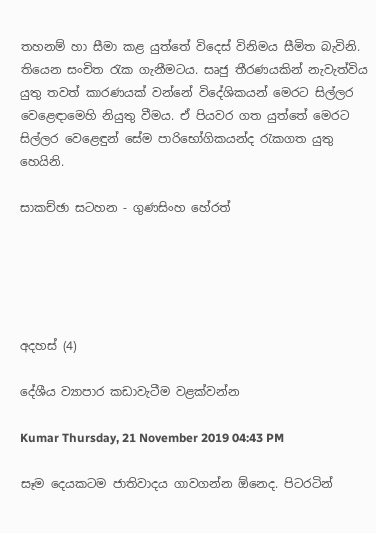තහනම් හා සීමා කළ යුත්තේ විදෙස් විනිමය සීමිත බැවිනි. තියෙන සංචිත රැක ගැනීමටය. සෘජු තීරණයකින් නැවැත්විය යුතු තවත් කාරණයක් වන්නේ විදේශිකයන් මෙරට සිල්ලර වෙළෙඳ‌ාමෙහි නියුතු වීමය. ඒ පියවර ගත යුත්තේ මෙරට සිල්ලර වෙළෙඳුන් සේම පාරිභෝගිකයන්ද රැකගත යුතු හෙයිනි.

සාකච්ඡා සටහන - ගුණසිංහ හේරත්





අදහස් (4)

දේශීය ව්‍යාපාර කඩාවැටීම වළක්වන්න

Kumar Thursday, 21 November 2019 04:43 PM

සෑම දෙයකටම ජාතිවාදය ගාවගන්න ඕනෙද. පිටරටින්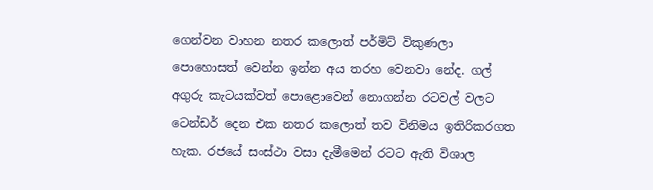ගෙන්වන වාහන නතර කලොත් පර්මිට් විකුණලා පොහොසත් වෙන්න ඉන්න අය තරහ වෙනවා නේද. ගල් අගුරු කැටයක්වත් පොළොවෙන් නොගන්න රටවල් වලට ටෙන්ඩර් දෙන එක නතර කලොත් තව විනිමය ඉතිරිකරගත හැක. රජයේ සංස්ථා වසා දැමීමෙන් රටට ඇති විශාල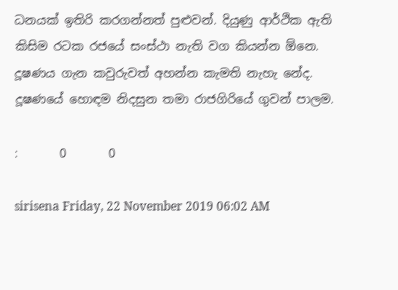ධනයක් ඉතිරි කරගන්නත් පුළුවන්. දියුණු ආර්ථික ඇති කිසිම රටක රජයේ සංස්ථා නැති වග කියන්න ඕනෙ. දූෂණය ගැන කවුරුවත් අහන්න කැමති නැහැ නේද. දූෂණයේ හොඳම නිදසුන තමා රාජගිරියේ ගුවන් පාලම.

:       0       0

sirisena Friday, 22 November 2019 06:02 AM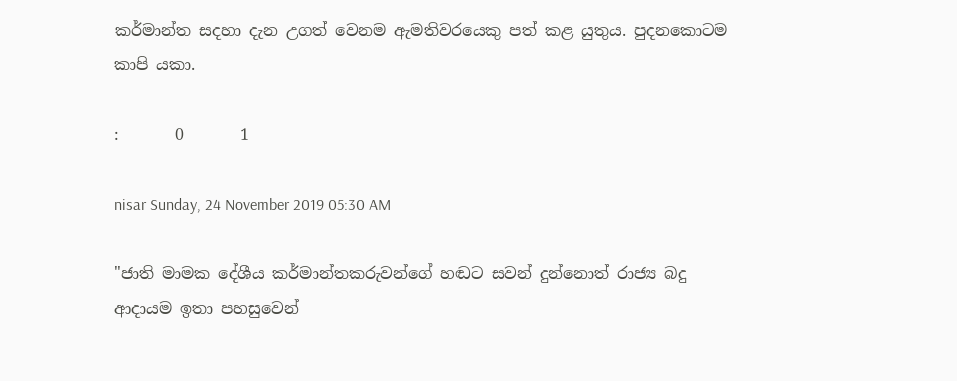කර්මාන්ත සදහා දැන උගත් වෙනම ඇමතිවරයෙකු පත් කළ යුතුය. පුදනකොටම කාපි යකා.

:       0       1

nisar Sunday, 24 November 2019 05:30 AM

"ජාති මාමක දේශීය කර්මාන්තකරුවන්ගේ හඬට සවන් දුන්නොත් රාජ්‍ය බදු ආද‌ායම ඉතා පහසුවෙන්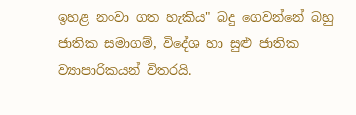ඉහළ නංවා ගත හැකිය" බදු ගෙවන්නේ බහු ජාතික සමාගම්, විදේශ හා සුළු ජාතික ව්‍යාපාරිකයන් විතරයි.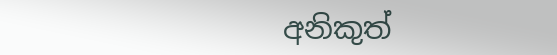අනිකුත්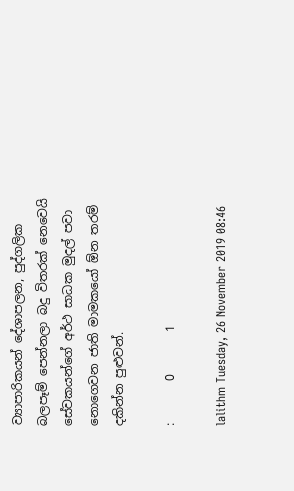ව්‍යාපාරිකයන් දේශාපලන, පුද්ගලික බලපෑම් පෙන්නලා බදු විතරක් නෙවෙයි සේවකයන්ගේ අර්ථ සාධක මුදල් පවා නොගෙවන ජාති මාමකයෝ ඕන තරම් දකින්න පුළුවන්.

:       0       1

lalithm Tuesday, 26 November 2019 08:46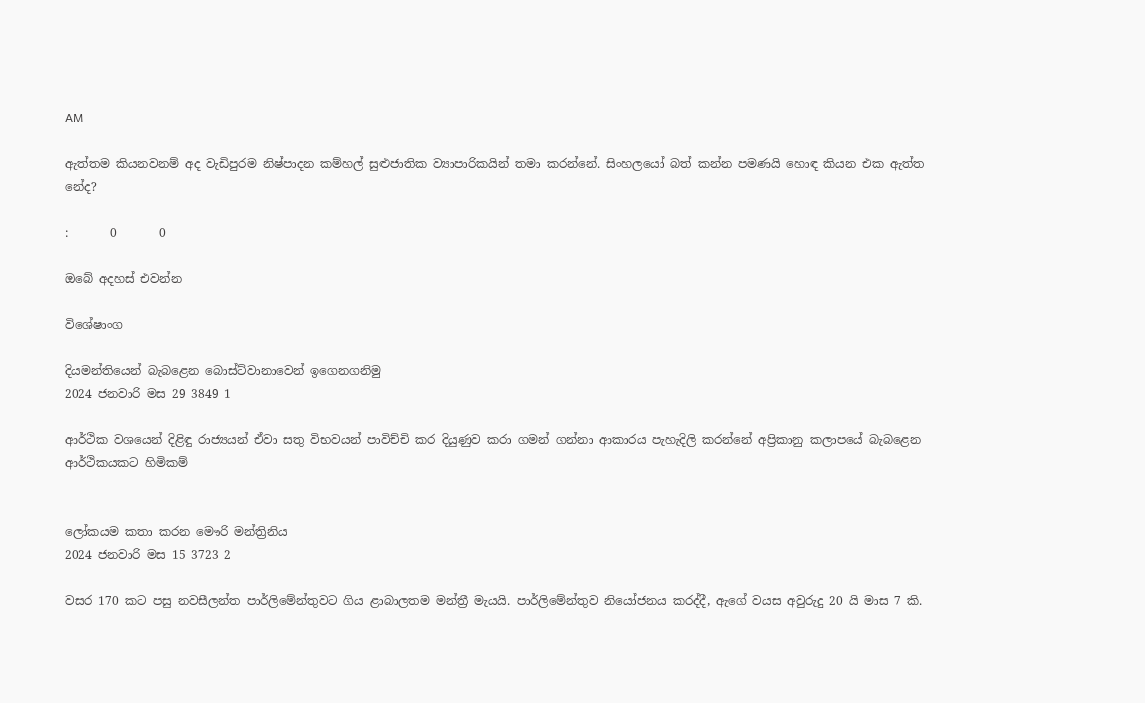AM

ඇත්තම කියනවනම් අද වැඩිපුරම නිෂ්පාදන කම්හල් සුළුජාතික ව්‍යාපාරිකයින් තමා කරන්නේ. සිංහලයෝ බත් කන්න පමණයි හොඳ කියන එක ඇත්ත නේද?

:       0       0

ඔබේ අදහස් එවන්න

විශේෂාංග

දියමන්තියෙන් බැබළෙන බොස්ට්වානාවෙන් ඉගෙනගනිමු
2024 ජනවාරි මස 29 3849 1

ආර්ථික වශයෙන් දිළිඳු රාජ්‍යයන් ඒවා සතු විභවයන් පාවිච්චි කර දියුණුව කරා ගමන් ගන්නා ආකාරය පැහැදිලි කරන්නේ අප්‍රිකානු කලාපයේ බැබළෙන ආර්ථිකයකට හිමිකම්


ලෝකයම කතා කරන මෞරි මන්ත්‍රිනිය
2024 ජනවාරි මස 15 3723 2

වසර 170 කට පසු නවසීලන්ත පාර්ලිමේන්තුවට ගිය ළාබාලතම මන්ත්‍රී මැයයි. පාර්ලිමේන්තුව නියෝජනය කරද්දී, ඇගේ වයස අවුරුදු 20 යි මාස 7 කි.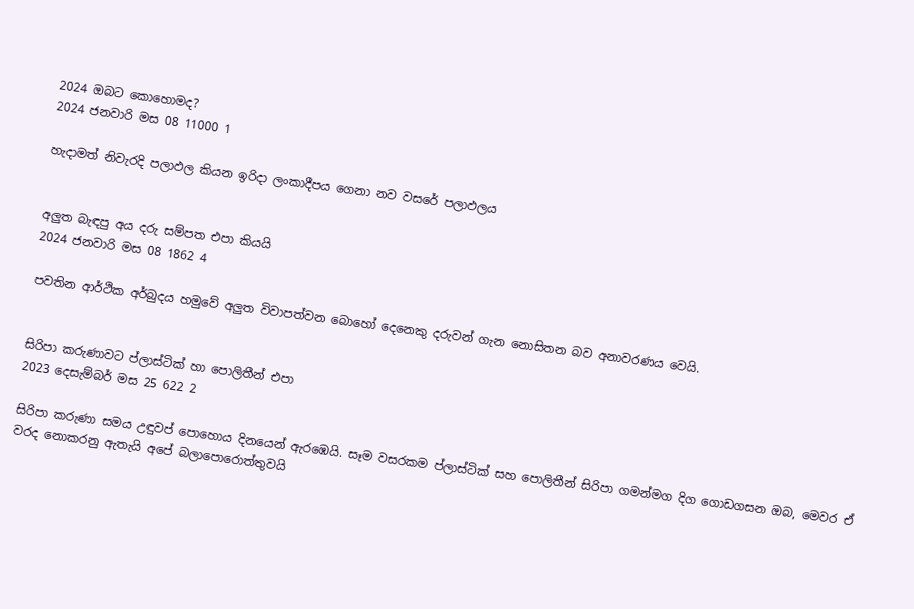2024 ඔබට කොහොමද?
2024 ජනවාරි මස 08 11000 1

හැදාමත් නිවැරදි පලාඵල කියන ඉරිදා ලංකාදීපය ගෙනා නව වසරේ පලාඵලය


අලුත බැඳපු අය දරු සම්පත එපා කියයි
2024 ජනවාරි මස 08 1862 4

පවතින ආර්ථික අර්බුදය හමුවේ අලුත විවාපත්වන බොහෝ දෙනෙකු දරුවන් ගැන නොසිතන බව අනාවරණය වෙයි.


සිරිපා කරුණාවට ප්ලාස්ටික් හා පොලිතීන් එපා
2023 දෙසැම්බර් මස 25 622 2

සිරිපා කරුණා සමය උඳුවප් පොහොය දිනයෙන් ඇරඹෙයි. සෑම වසරකම ප්ලාස්ටික් සහ පොලිතීන් සිරිපා ගමන්මග දිග ගොඩගසන ඔබ, මෙවර ඒ වරද නොකරනු ඇතැයි අපේ බලාපොරොත්තුවයි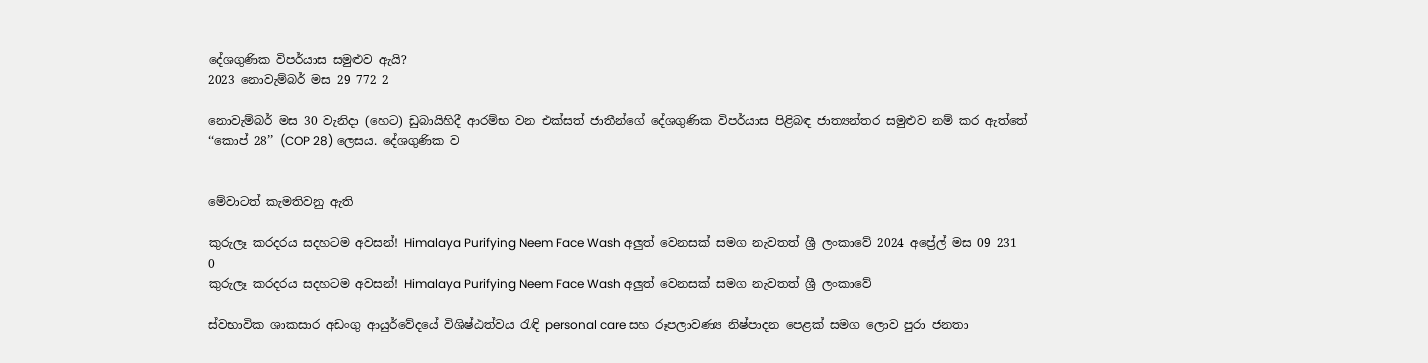දේශගුණික විපර්යාස සමුළුව ඇයි?
2023 නොවැම්බර් මස 29 772 2

නොවැම්බර් මස 30 වැනිදා (හෙට) ඩුබායිහිදී ආරම්භ වන එක්සත් ජාතීන්ගේ දේශගුණික විපර්යාස පිළිබඳ ජාත්‍යන්තර සමුළුව නම් කර ඇත්තේ ‘‘කොප් 28’’ (COP 28) ලෙසය. දේශගුණික ව


මේවාටත් කැමතිවනු ඇති

කුරුලෑ කරදරය සදහටම අවසන්! Himalaya Purifying Neem Face Wash අලුත් වෙනසක් සමග නැවතත් ශ්‍රී ලංකාවේ 2024 අප්‍රේල් මස 09 231 0
කුරුලෑ කරදරය සදහටම අවසන්! Himalaya Purifying Neem Face Wash අලුත් වෙනසක් සමග නැවතත් ශ්‍රී ලංකාවේ

ස්වභාවික ශාකසාර අඩංගු ආයුර්වේදයේ විශිෂ්ඨත්වය රැඳි personal care සහ රූපලාවණ්‍ය නිෂ්පාදන පෙළක් සමග ලොව පුරා ජනතා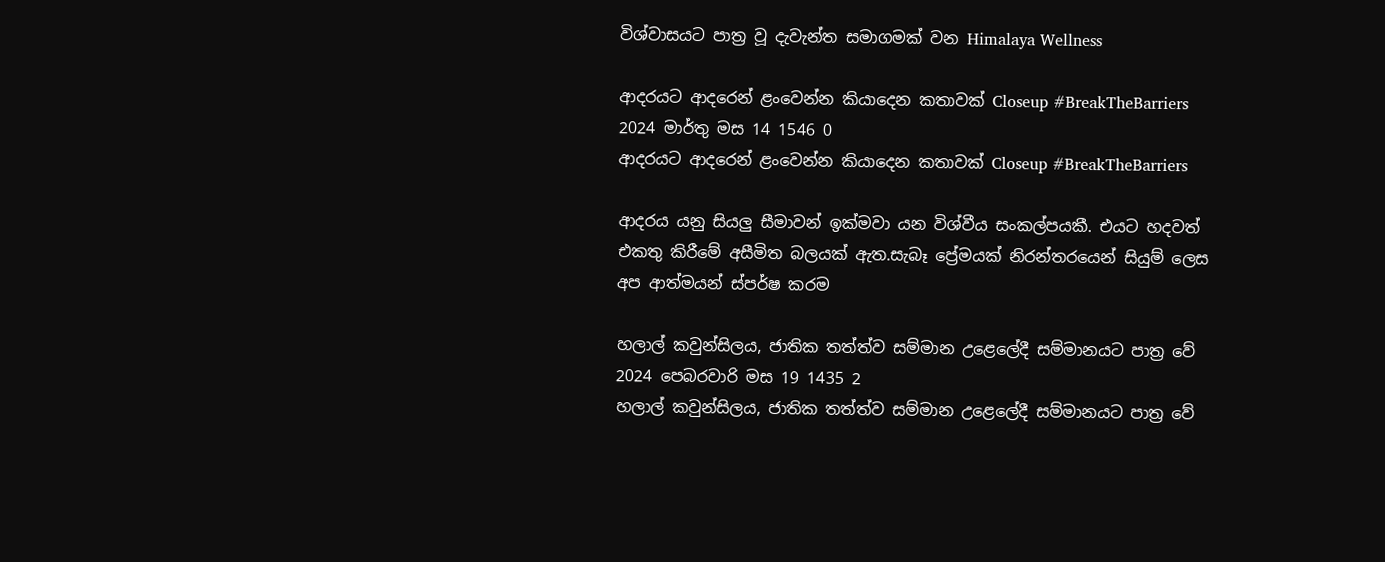විශ්වාසයට පාත්‍ර වූ දැවැන්ත සමාගමක් වන Himalaya Wellness

ආදරයට ආදරෙන් ළංවෙන්න කියාදෙන කතාවක් Closeup #BreakTheBarriers 2024 මාර්තු මස 14 1546 0
ආදරයට ආදරෙන් ළංවෙන්න කියාදෙන කතාවක් Closeup #BreakTheBarriers

ආදරය යනු සියලු සීමාවන් ඉක්මවා යන විශ්වීය සංකල්පයකී. එයට හදවත් එකතු කිරීමේ අසීමිත බලයක් ඇත.සැබෑ ප්‍රේමයක් නිරන්තරයෙන් සියුම් ලෙස අප ආත්මයන් ස්පර්ෂ කරම

හලාල් කවුන්සිලය, ජාතික තත්ත්ව සම්මාන උළෙලේදී සම්මානයට පාත්‍ර වේ 2024 පෙබරවාරි මස 19 1435 2
හලාල් කවුන්සිලය, ජාතික තත්ත්ව සම්මාන උළෙලේදී සම්මානයට පාත්‍ර වේ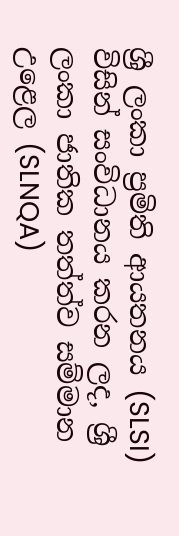ශ්‍රී ලංකා ප්‍රමිති ආයතනය (SLSI) විසින් සංවිධානය කරන ලද, ශ්‍රී ලංකා ජාතික තත්ත්ව සම්මාන උළෙල (SLNQA)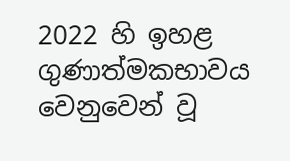2022 හි ඉහළ ගුණාත්මකභාවය වෙනුවෙන් වූ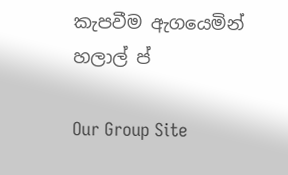කැපවීම ඇගයෙමින් හලාල් ප්

Our Group Site